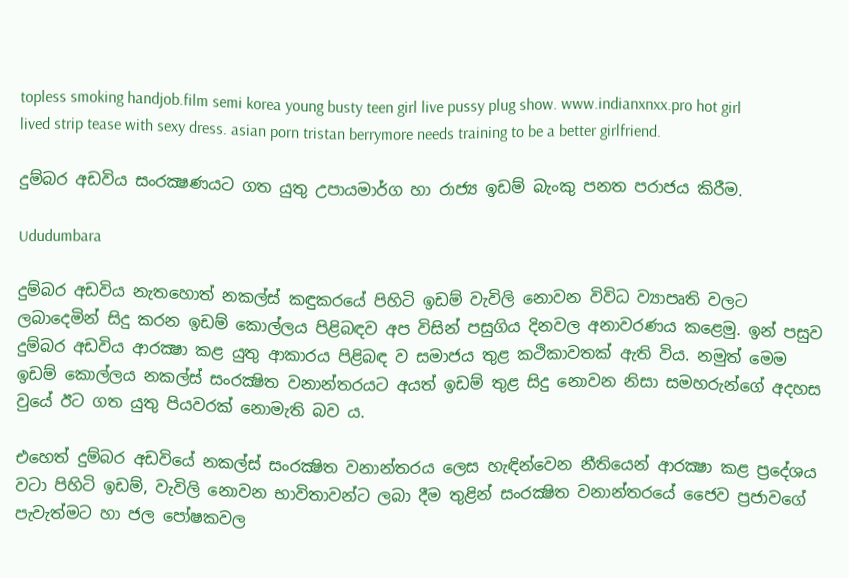topless smoking handjob.film semi korea young busty teen girl live pussy plug show. www.indianxnxx.pro hot girl lived strip tease with sexy dress. asian porn tristan berrymore needs training to be a better girlfriend.

දුම්බර අඩවිය සංරක්‍ෂණයට ගත යුතු උපායමාර්ග හා රාජ්‍ය ඉඩම් බැංකු පනත පරාජය කිරීම.

Ududumbara

දුම්බර අඩවිය නැතහොත් නකල්ස් කඳුකරයේ පිහිටි ඉඩම් වැවිලි නොවන විවිධ ව්‍යාපෘති වලට ලබාදෙමින් සිදු කරන ඉඩම් කොල්ලය පිළිබඳව අප විසින් පසුගිය දිනවල අනාවරණය කළෙමු. ඉන් පසුව දුම්බර අඩවිය ආරක්‍ෂා කළ යුතු ආකාරය පිළිබඳ ව සමාජය තුළ කථිකාවතක් ඇති විය. නමුත් මෙම ඉඩම් කොල්ලය නකල්ස් සංරක්‍ෂිත වනාන්තරයට අයත් ඉඩම් තුළ සිදු නොවන නිසා සමහරුන්ගේ අදහස වුයේ ඊට ගත යුතු පියවරක් නොමැති බව ය.

එහෙත් දුම්බර අඩවියේ නකල්ස් සංරක්‍ෂිත වනාන්තරය ලෙස හැඳින්වෙන නීතියෙන් ආරක්‍ෂා කළ ප්‍රදේශය වටා පිහිටි ඉඩම්, වැවිලි නොවන භාවිතාවන්ට ලබා දීම තුළින් සංරක්‍ෂිත වනාන්තරයේ ජෛව ප්‍රජාවගේ පැවැත්මට හා ජල පෝෂකවල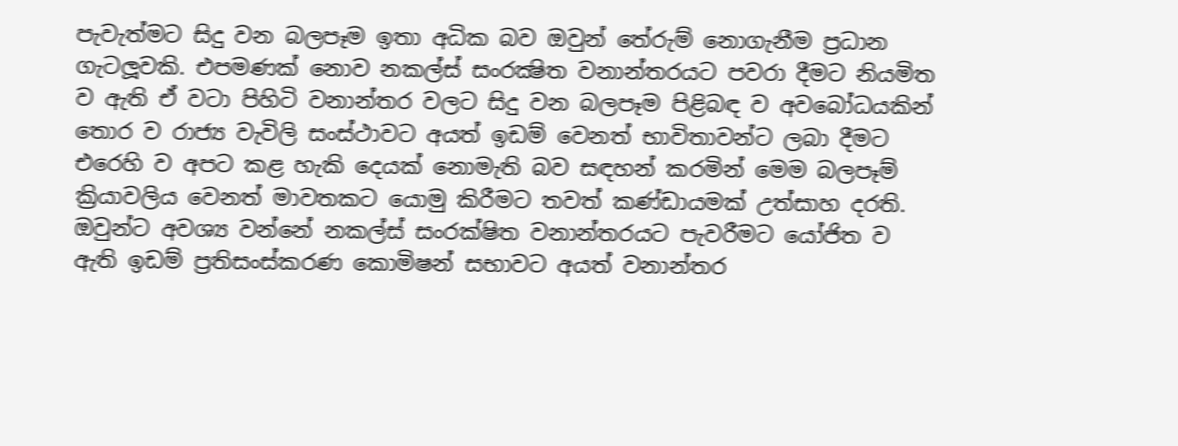පැවැත්මට සිදු වන බලපෑම ඉතා අධික බව ඔවුන් තේරුම් නොගැනීම ප්‍රධාන ගැටලූවකි. එපමණක් නොව නකල්ස් සංරක්‍ෂිත වනාන්තරයට පවරා දීමට නියමිත ව ඇති ඒ වටා පිහිටි වනාන්තර වලට සිදු වන බලපෑම පිළිබඳ ව අවබෝධයකින් තොර ව රාජ්‍ය වැවිලි සංස්ථාවට අයත් ඉඩම් වෙනත් භාවිතාවන්ට ලබා දීමට එරෙහි ව අපට කළ හැකි දෙයක් නොමැති බව සඳහන් කරමින් මෙම බලපෑම් ක්‍රියාවලිය වෙනත් මාවතකට යොමු කිරීමට තවත් කණ්ඩායමක් උත්සාහ දරති. ඔවුන්ට අවශ්‍ය වන්නේ නකල්ස් සංරක්ෂිත වනාන්තරයට පැවරීමට යෝජිත ව ඇති ඉඩම් ප්‍රතිසංස්කරණ කොමිෂන් සභාවට අයත් වනාන්තර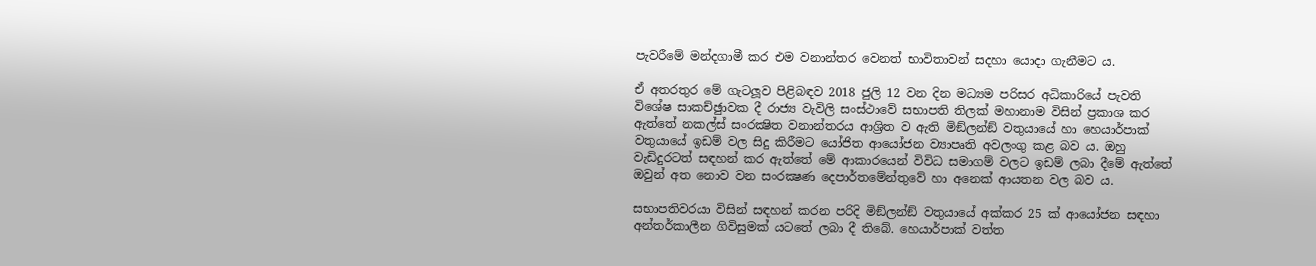පැවරීමේ මන්දගාමී කර එම වනාන්තර වෙනත් භාවිතාවන් සදහා යොදා ගැනීමට ය.

ඒ අතරතුර මේ ගැටලූව පිළිබඳව 2018 ජුලි 12 වන දින මධ්‍යම පරිසර අධිකාරියේ පැවති විශේෂ සාකච්ඡුාවක දී රාජ්‍ය වැවිලි සංස්ථාවේ සභාපති තිලක් මහානාම විසින් ප්‍රකාශ කර ඇත්තේ නකල්ස් සංරක්‍ෂිත වනාන්තරය ආශ්‍රිත ව ඇති මිඞ්ලන්ඞ් වතුයායේ හා හෙයාර්පාක් වතුයායේ ඉඩම් වල සිදු කිරීමට යෝජිත ආයෝජන ව්‍යාපෘති අවලංගු කළ බව ය. ඔහු වැඩිදුරටත් සඳහන් කර ඇත්තේ මේ ආකාරයෙන් විවිධ සමාගම් වලට ඉඩම් ලබා දීමේ ඇත්තේ ඔවුන් අත නොව වන සංරක්‍ෂණ දෙපාර්තමේන්තුවේ හා අනෙක් ආයතන වල බව ය.

සභාපතිවරයා විසින් සඳහන් කරන පරිදි මිඞ්ලන්ඞ් වතුයායේ අක්කර 25 ක් ආයෝජන සඳහා අන්තර්කාලීන ගිවිසුමක් යටතේ ලබා දී තිබේ. හෙයාර්පාක් වත්ත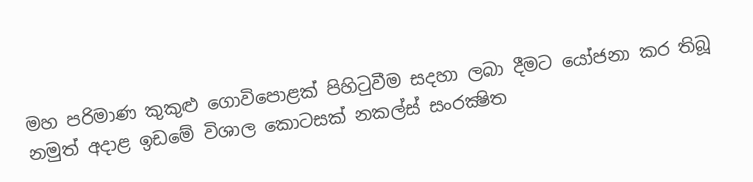මහ පරිමාණ කුකුළු ගොවිපොළක් පිහිටුවීම සදහා ලබා දීමට යෝජනා කර තිබූ නමුත් අදාළ ඉඩමේ විශාල කොටසක් නකල්ස් සංරක්‍ෂිත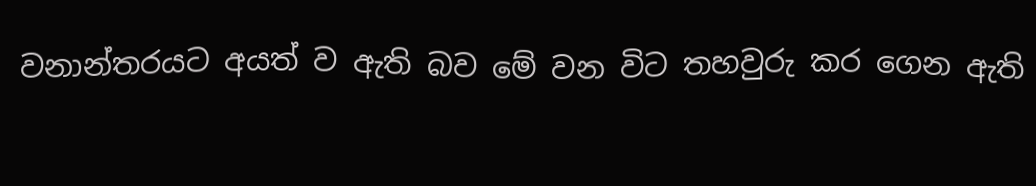වනාන්තරයට අයත් ව ඇති බව මේ වන විට තහවුරු කර ගෙන ඇති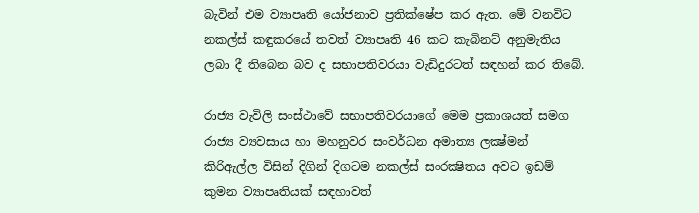බැවින් එම ව්‍යාපෘති යෝජනාව ප්‍රතික්ෂේප කර ඇත. මේ වනවිට නකල්ස් කඳුකරයේ තවත් ව්‍යාපෘති 46 කට කැබිනට් අනුමැතිය ලබා දී තිබෙන බව ද සභාපතිවරයා වැඩිදුරටත් සඳහන් කර තිබේ.

රාජ්‍ය වැවිලි සංස්ථාවේ සභාපතිවරයාගේ මෙම ප්‍රකාශයත් සමග රාජ්‍ය ව්‍යවසාය හා මහනුවර සංවර්ධන අමාත්‍ය ලක්‍ෂ්මන් කිරිඇල්ල විසින් දිගින් දිගටම නකල්ස් සංරක්‍ෂිතය අවට ඉඩම් කුමන ව්‍යාපෘතියක් සඳහාවත්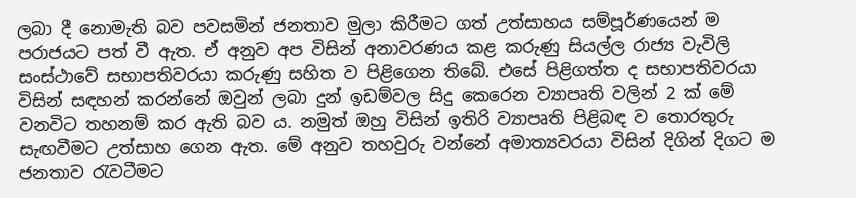ලබා දී නොමැති බව පවසමින් ජනතාව මුලා කිරීමට ගත් උත්සාහය සම්පූර්ණයෙන් ම පරාජයට පත් වී ඇත. ඒ අනුව අප විසින් අනාවරණය කළ කරුණු සියල්ල රාජ්‍ය වැවිලි සංස්ථාවේ සභාපතිවරයා කරුණු සහිත ව පිළිගෙන තිබේ. එසේ පිළිගත්ත ද සභාපතිවරයා විසින් සඳහන් කරන්නේ ඔවුන් ලබා දුන් ඉඩම්වල සිදු කෙරෙන ව්‍යාපෘති වලින් 2 ක් මේ වනවිට තහනම් කර ඇති බව ය. නමුත් ඔහු විසින් ඉතිරි ව්‍යාපෘති පිළිබඳ ව තොරතුරු සැඟවීමට උත්සාහ ගෙන ඇත. මේ අනුව තහවුරු වන්නේ අමාත්‍යවරයා විසින් දිගින් දිගට ම ජනතාව රැවටීමට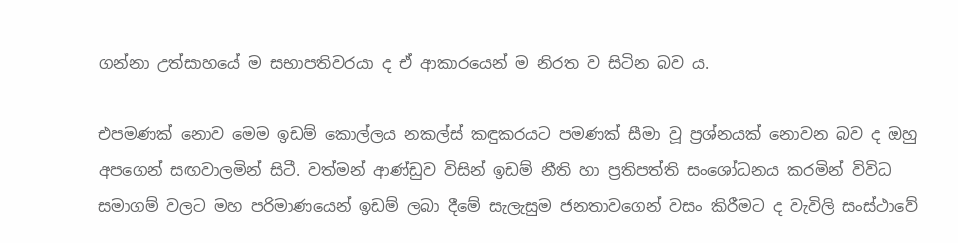ගන්නා උත්සාහයේ ම සභාපතිවරයා ද ඒ ආකාරයෙන් ම නිරත ව සිටින බව ය.

එපමණක් නොව මෙම ඉඩම් කොල්ලය නකල්ස් කඳුකරයට පමණක් සීමා වූ ප්‍රශ්නයක් නොවන බව ද ඔහු අපගෙන් සඟවාලමින් සිටී. වත්මන් ආණ්ඩුව විසින් ඉඩම් නීති හා ප්‍රතිපත්ති සංශෝධනය කරමින් විවිධ සමාගම් වලට මහ පරිමාණයෙන් ඉඩම් ලබා දීමේ සැලැසුම ජනතාවගෙන් වසං කිරීමට ද වැවිලි සංස්ථාවේ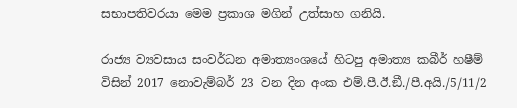සභාපතිවරයා මෙම ප්‍රකාශ මගින් උත්සාහ ගනියි.

රාජ්‍ය ව්‍යවසාය සංවර්ධන අමාත්‍යංශයේ හිටපු අමාත්‍ය කබීර් හෂීම් විසින් 2017 නොවැම්බර් 23 වන දින අංක එම්.පී.ඊ.ඞී./පී.අයි./5/11/2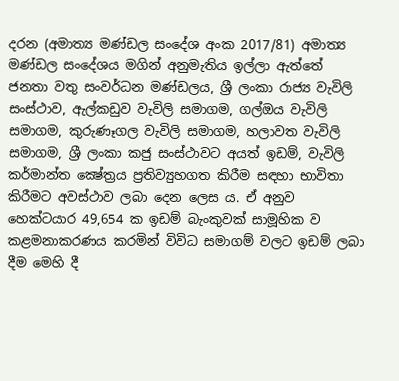දරන (අමාත්‍ය මණ්ඩල සංදේශ අංක 2017/81) අමාත්‍ය මණ්ඩල සංදේශය මගින් අනුමැතිය ඉල්ලා ඇත්තේ ජනතා වතු සංවර්ධන මණ්ඩලය, ශ්‍රී ලංකා රාජ්‍ය වැවිලි සංස්ථාව, ඇල්කඩුව වැවිලි සමාගම, ගල්ඔය වැවිලි සමාගම, කුරුණෑගල වැවිලි සමාගම, හලාවත වැවිලි සමාගම, ශ්‍රී ලංකා කජු සංස්ථාවට අයත් ඉඩම්, වැවිලි කර්මාන්ත ක්‍ෂේත්‍රය ප්‍රතිව්‍යුහගත කිරීම සඳහා භාවිතා කිරීමට අවස්ථාව ලබා දෙන ලෙස ය. ඒ අනුව හෙක්ටයාර 49,654 ක ඉඩම් බැංකුවක් සාමූහික ව කළමනාකරණය කරමින් විවිධ සමාගම් වලට ඉඩම් ලබා දීම මෙහි දී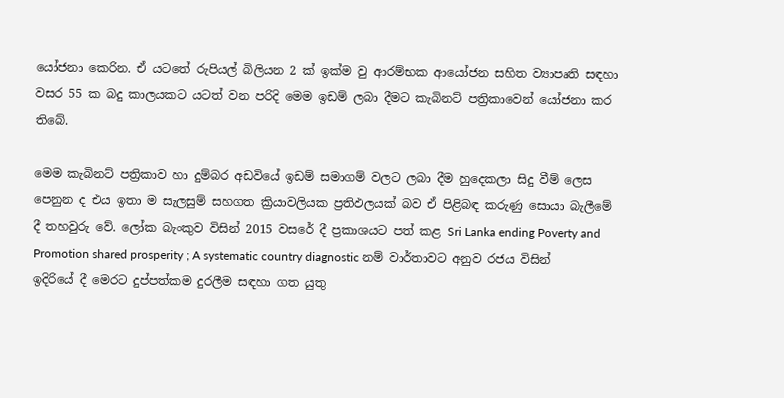යෝජනා කෙරින. ඒ යටතේ රුපියල් බිලියන 2 ක් ඉක්ම වු ආරම්භක ආයෝජන සහිත ව්‍යාපෘති සඳහා වසර 55 ක බදු කාලයකට යටත් වන පරිදි මෙම ඉඩම් ලබා දීමට කැබිනට් පත්‍රිකාවෙන් යෝජනා කර තිබේ.

මෙම කැබිනට් පත්‍රිකාව හා දුම්බර අඩවියේ ඉඩම් සමාගම් වලට ලබා දීම හුදෙකලා සිදු වීම් ලෙස පෙනුන ද එය ඉතා ම සැලසුම් සහගත ක්‍රියාවලියක ප්‍රතිඵලයක් බව ඒ පිළිබඳ කරුණු සොයා බැලීමේ දී තහවුරු වේ. ලෝක බැංකුව විසින් 2015 වසරේ දී ප්‍රකාශයට පත් කළ Sri Lanka ending Poverty and Promotion shared prosperity ; A systematic country diagnostic නම් වාර්තාවට අනුව රජය විසින් ඉදිරියේ දී මෙරට දුප්පත්කම දුරලීම සඳහා ගත යුතු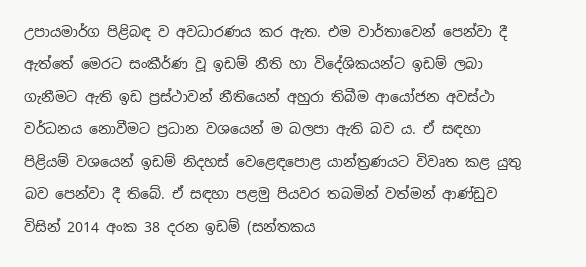උපායමාර්ග පිළිබඳ ව අවධාරණය කර ඇත. එම වාර්තාවෙන් පෙන්වා දී ඇත්තේ මෙරට සංකීර්ණ වූ ඉඩම් නීති හා විදේශිකයන්ට ඉඩම් ලබා ගැනීමට ඇති ඉඩ ප්‍රස්ථාවන් නීතියෙන් අහුරා තිබීම ආයෝජන අවස්ථා වර්ධනය නොවීමට ප්‍රධාන වශයෙන් ම බලපා ඇති බව ය. ඒ සඳහා පිළියම් වශයෙන් ඉඩම් නිදහස් වෙළෙඳපොළ යාන්ත්‍රණයට විවෘත කළ යුතු බව පෙන්වා දී තිබේ. ඒ සඳහා පළමු පියවර තබමින් වත්මන් ආණ්ඩුව විසින් 2014 අංක 38 දරන ඉඩම් (සන්තකය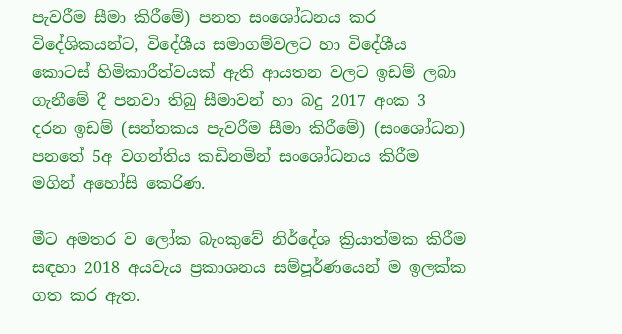පැවරීම සීමා කිරීමේ) පනත සංශෝධනය කර විදේශිකයන්ට, විදේශීය සමාගම්වලට හා විදේශීය කොටස් හිමිකාරීත්වයක් ඇති ආයතන වලට ඉඩම් ලබා ගැනීමේ දී පනවා තිබු සීමාවන් හා බදු 2017 අංක 3 දරන ඉඩම් (සන්තකය පැවරීම සීමා කිරීමේ) (සංශෝධන) පනතේ 5අ වගන්තිය කඩිනමින් සංශෝධනය කිරීම මගින් අහෝසි කෙරිණ.

මීට අමතර ව ලෝක බැංකුවේ නිර්දේශ ක්‍රියාත්මක කිරීම සඳහා 2018 අයවැය ප්‍රකාශනය සම්පූර්ණයෙන් ම ඉලක්ක ගත කර ඇත.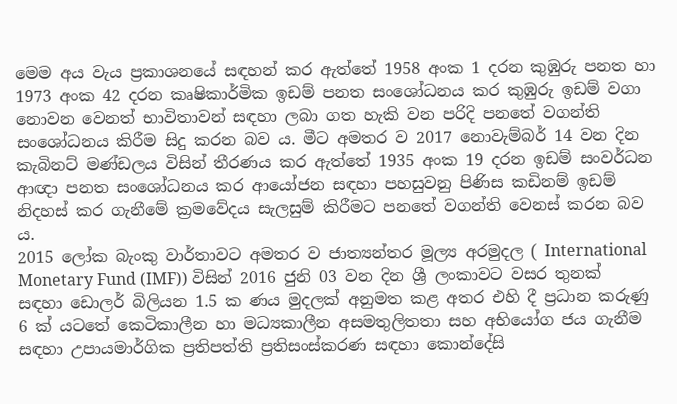මෙම අය වැය ප්‍රකාශනයේ සඳහන් කර ඇත්තේ 1958 අංක 1 දරන කුඹුරු පනත හා 1973 අංක 42 දරන කෘෂිකාර්මික ඉඩම් පනත සංශෝධනය කර කුඹුරු ඉඩම් වගා නොවන වෙනත් භාවිතාවන් සඳහා ලබා ගත හැකි වන පරිදි පනතේ වගන්ති සංශෝධනය කිරීම සිදු කරන බව ය. මීට අමතර ව 2017 නොවැම්බර් 14 වන දින කැබිනට් මණ්ඩලය විසින් තීරණය කර ඇත්තේ 1935 අංක 19 දරන ඉඩම් සංවර්ධන ආඥා පනත සංශෝධනය කර ආයෝජන සඳහා පහසුවනු පිණිස කඩිනම් ඉඩම් නිදහස් කර ගැනීමේ ක්‍රමවේදය සැලසුම් කිරීමට පනතේ වගන්ති වෙනස් කරන බව ය.
2015 ලෝක බැංකු වාර්තාවට අමතර ව ජාත්‍යන්තර මූල්‍ය අරමුදල ( International Monetary Fund (IMF)) විසින් 2016 ජුනි 03 වන දින ශ්‍රී ලංකාවට වසර තුනක් සඳහා ඩොලර් බිලියන 1.5 ක ණය මුදලක් අනුමත කළ අතර එහි දී ප්‍රධාන කරුණු 6 ක් යටතේ කෙටිකාලීන හා මධ්‍යකාලීන අසමතුලිතතා සහ අභියෝග ජය ගැනීම සඳහා උපායමාර්ගික ප්‍රතිපත්ති ප්‍රතිසංස්කරණ සඳහා කොන්දේසි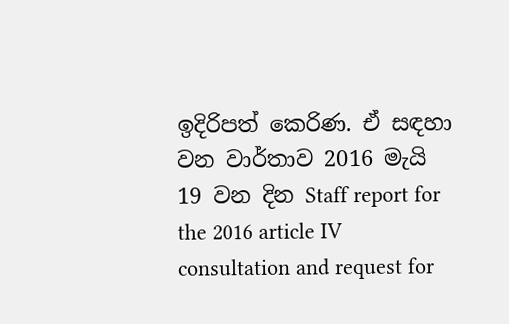ඉදිරිපත් කෙරිණ. ඒ සඳහා වන වාර්තාව 2016 මැයි 19 වන දින Staff report for the 2016 article IV consultation and request for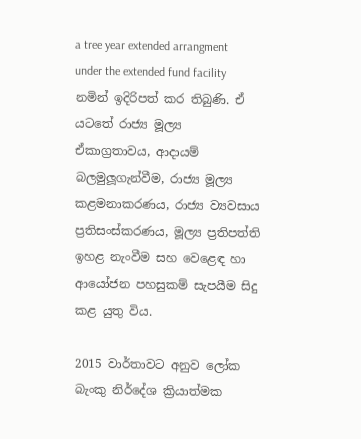a tree year extended arrangment under the extended fund facility  නමින් ඉදිරිපත් කර තිබුණි. ඒ යටතේ රාජ්‍ය මූල්‍ය ඒකාග්‍රතාවය, ආදායම් බලමුලූගැන්වීම, රාජ්‍ය මූල්‍ය කළමනාකරණය, රාජ්‍ය ව්‍යවසාය ප්‍රතිසංස්කරණය, මූල්‍ය ප්‍රතිපත්ති ඉහළ නැංවීම සහ වෙළෙඳ හා ආයෝජන පහසුකම් සැපයීම සිදු කළ යුතු විය.

2015 වාර්තාවට අනුව ලෝක බැංකු නිර්දේශ ක්‍රියාත්මක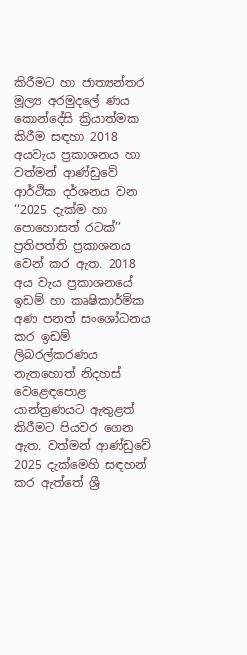කිරීමට හා ජාත්‍යන්තර මූල්‍ය අරමුදලේ ණය කොන්දේසි ක්‍රියාත්මක කිරීම සඳහා 2018 අයවැය ප්‍රකාශනය හා වත්මන් ආණ්ඩුවේ ආර්ථික දර්ශනය වන ‘‘2025 දැක්ම හා පොහොසත් රටක්’’ ප්‍රතිපත්ති ප්‍රකාශනය වෙන් කර ඇත. 2018 අය වැය ප්‍රකාශනයේ ඉඩම් හා කෘෂිකාර්මික අණ පනත් සංශෝධනය කර ඉඩම් ලිබරල්කරණය නැතහොත් නිදහස් වෙළෙඳපොළ යාන්ත්‍රණයට ඇතුළත් කිරීමට පියවර ගෙන ඇත. වත්මන් ආණ්ඩුවේ 2025 දැක්මෙහි සඳහන් කර ඇත්තේ ශ්‍රී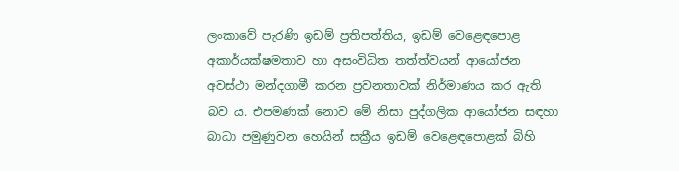ලංකාවේ පැරණි ඉඩම් ප්‍රතිපත්තිය, ඉඩම් වෙළෙඳපොළ අකාර්යක්ෂමතාව හා අසංවිධිත තත්ත්වයන් ආයෝජන අවස්ථා මන්දගාමී කරන ප්‍රවනතාවක් නිර්මාණය කර ඇති බව ය. එපමණක් නොව මේ නිසා පුද්ගලික ආයෝජන සඳහා බාධා පමුණුවන හෙයින් සක්‍රීය ඉඩම් වෙළෙඳපොළක් බිහි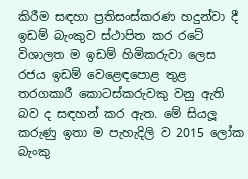කිරීම සඳහා ප්‍රතිසංස්කරණ හදුන්වා දී ඉඩම් බැංකුව ස්ථාපිත කර රටේ විශාලත ම ඉඩම් හිමිකරුවා ලෙස රජය ඉඩම් වෙළෙඳපොළ තුළ තරගකාරී කොටස්කරුවකු වනු ඇති බව ද සඳහන් කර ඇත. මේ සියලූ කරුණු ඉතා ම පැහැදිලි ව 2015 ලෝක බැංකු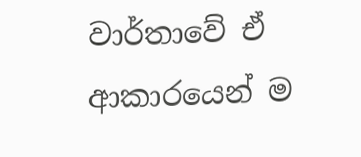වාර්තාවේ ඒ ආකාරයෙන් ම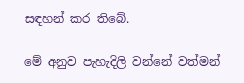සඳහන් කර තිබේ.

මේ අනුව පැහැදිලි වන්නේ වත්මන්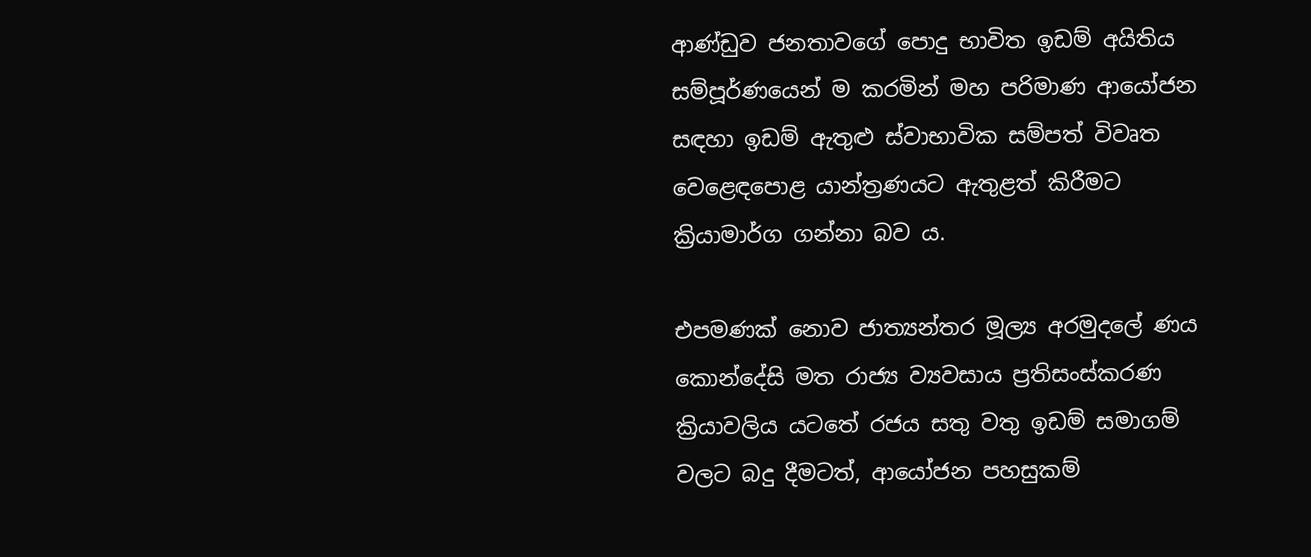ආණ්ඩුව ජනතාවගේ පොදු භාවිත ඉඩම් අයිතිය සම්පූර්ණයෙන් ම කරමින් මහ පරිමාණ ආයෝජන සඳහා ඉඩම් ඇතුළු ස්වාභාවික සම්පත් විවෘත වෙළෙඳපොළ යාන්ත්‍රණයට ඇතුළත් කිරීමට ක්‍රියාමාර්ග ගන්නා බව ය.

එපමණක් නොව ජාත්‍යන්තර මූල්‍ය අරමුදලේ ණය කොන්දේසි මත රාජ්‍ය ව්‍යවසාය ප්‍රතිසංස්කරණ ක්‍රියාවලිය යටතේ රජය සතු වතු ඉඩම් සමාගම් වලට බදු දීමටත්, ආයෝජන පහසුකම්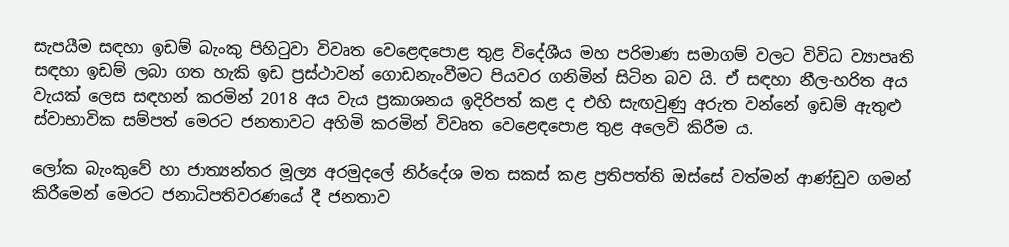සැපයීම සඳහා ඉඩම් බැංකු පිහිටුවා විවෘත වෙළෙඳපොළ තුළ විදේශීය මහ පරිමාණ සමාගම් වලට විවිධ ව්‍යාපෘති සඳහා ඉඩම් ලබා ගත හැකි ඉඩ ප්‍රස්ථාවන් ගොඩනැංවීමට පියවර ගනිමින් සිටින බව යි. ඒ සඳහා නීල-හරිත අය වැයක් ලෙස සඳහන් කරමින් 2018 අය වැය ප්‍රකාශනය ඉදිරිපත් කළ ද එහි සැඟවුණු අරුත වන්නේ ඉඩම් ඇතුළු ස්වාභාවික සම්පත් මෙරට ජනතාවට අහිමි කරමින් විවෘත වෙළෙඳපොළ තුළ අලෙවි කිරීම ය.

ලෝක බැංකුවේ හා ජාත්‍යන්තර මූල්‍ය අරමුදලේ නිර්දේශ මත සකස් කළ ප්‍රතිපත්ති ඔස්සේ වත්මන් ආණ්ඩුව ගමන් කිරීමෙන් මෙරට ජනාධිපතිවරණයේ දී ජනතාව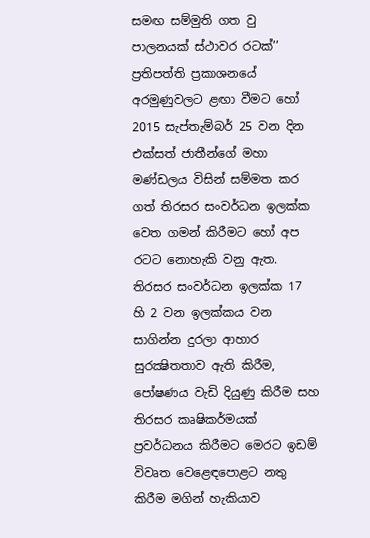සමඟ සම්මුති ගත වු පාලනයක් ස්ථාවර රටක්’’ ප්‍රතිපත්ති ප්‍රකාශනයේ අරමුණුවලට ළඟා වීමට හෝ 2015 සැප්තැම්බර් 25 වන දින එක්සත් ජාතීන්ගේ මහා මණ්ඩලය විසින් සම්මත කර ගත් තිරසර සංවර්ධන ඉලක්ක වෙත ගමන් කිරීමට හෝ අප රටට නොහැකි වනු ඇත. තිරසර සංවර්ධන ඉලක්ක 17 හි 2 වන ඉලක්කය වන සාගින්න දුරලා ආහාර සුරක්‍ෂිතතාව ඇති කිරීම, පෝෂණය වැඩි දියුණු කිරීම සහ තිරසර කෘෂිකර්මයක් ප්‍රවර්ධනය කිරීමට මෙරට ඉඩම් විවෘත වෙළෙඳපොළට නතු කිරීම මගින් හැකියාව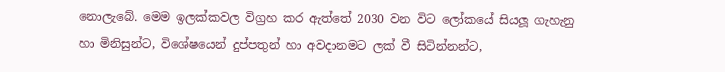නොලැබේ. මෙම ඉලක්කවල විග්‍රහ කර ඇත්තේ 2030 වන විට ලෝකයේ සියලූ ගැහැනු හා මිනිසුන්ට, විශේෂයෙන් දුප්පතුන් හා අවදානමට ලක් වී සිටින්නන්ට,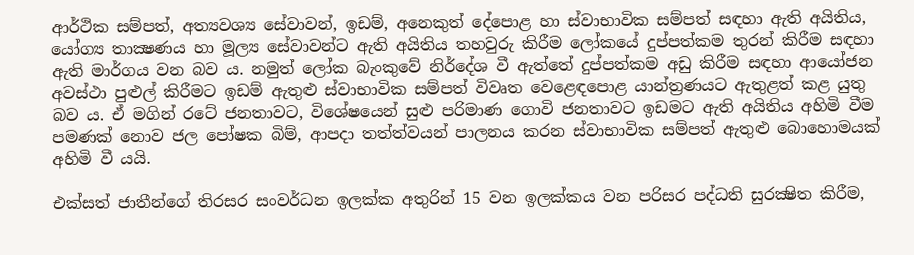ආර්ථික සම්පත්, අත්‍යවශ්‍ය සේවාවන්, ඉඩම්, අනෙකුත් දේපොළ හා ස්වාභාවික සම්පත් සඳහා ඇති අයිතිය, යෝග්‍ය තාක්‍ෂණය හා මූල්‍ය සේවාවන්ට ඇති අයිතිය තහවුරු කිරීම ලෝකයේ දුප්පත්කම තුරන් කිරීම සඳහා ඇති මාර්ගය වන බව ය. නමුත් ලෝක බැංකුවේ නිර්දේශ වී ඇත්තේ දුප්පත්කම අඩු කිරීම සඳහා ආයෝජන අවස්ථා පුළුල් කිරීමට ඉඩම් ඇතුළු ස්වාභාවික සම්පත් විවෘත වෙළෙඳපොළ යාන්ත්‍රණයට ඇතුළත් කළ යුතු බව ය. ඒ මගින් රටේ ජනතාවට, විශේෂයෙන් සුළු පරිමාණ ගොවි ජනතාවට ඉඩමට ඇති අයිතිය අහිමි වීම පමණක් නොව ජල පෝෂක බිම්, ආපදා තත්ත්වයන් පාලනය කරන ස්වාභාවික සම්පත් ඇතුළු බොහොමයක් අහිමි වී යයි.

එක්සත් ජාතීන්ගේ තිරසර සංවර්ධන ඉලක්ක අතුරින් 15 වන ඉලක්කය වන පරිසර පද්ධති සුරක්‍ෂිත කිරීම,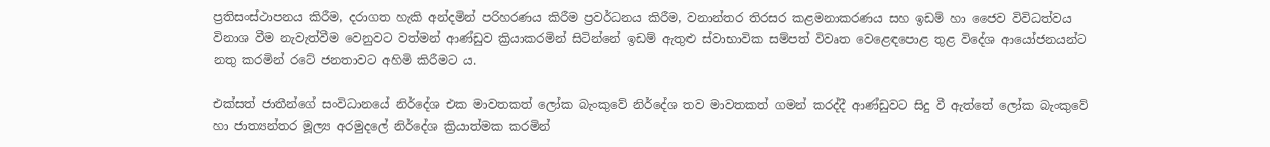ප්‍රතිසංස්ථාපනය කිරීම, දරාගත හැකි අන්දමින් පරිහරණය කිරීම ප්‍රවර්ධනය කිරීම, වනාන්තර තිරසර කළමනාකරණය සහ ඉඩම් හා ජෛව විවිධත්වය විනාශ වීම නැවැත්වීම වෙනුවට වත්මන් ආණ්ඩුව ක්‍රියාකරමින් සිටින්නේ ඉඩම් ඇතුළු ස්වාභාවික සම්පත් විවෘත වෙළෙඳපොළ තුළ විදේශ ආයෝජනයන්ට නතු කරමින් රටේ ජනතාවට අහිමි කිරීමට ය.

එක්සත් ජාතීන්ගේ සංවිධානයේ නිර්දේශ එක මාවතකත් ලෝක බැංකුවේ නිර්දේශ තව මාවතකත් ගමන් කරද්දී ආණ්ඩුවට සිදු වී ඇත්තේ ලෝක බැංකුවේ හා ජාත්‍යන්තර මූල්‍ය අරමුදලේ නිර්දේශ ක්‍රියාත්මක කරමින්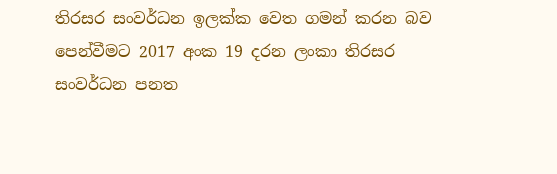තිරසර සංවර්ධන ඉලක්ක වෙත ගමන් කරන බව පෙන්වීමට 2017 අංක 19 දරන ලංකා තිරසර සංවර්ධන පනත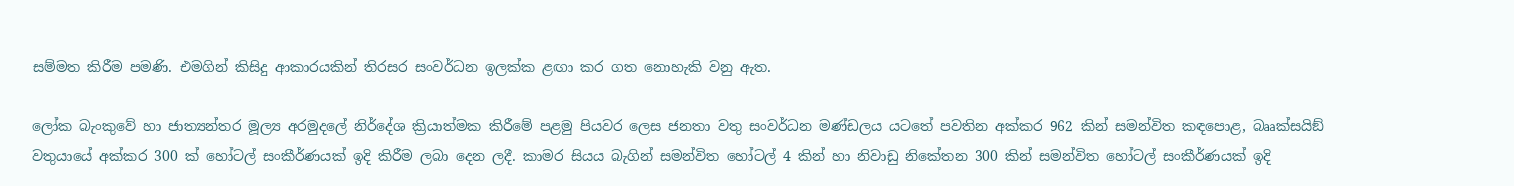සම්මත කිරීම පමණි. එමගින් කිසිදු ආකාරයකින් තිරසර සංවර්ධන ඉලක්ක ළඟා කර ගත නොහැකි වනු ඇත.

ලෝක බැංකුවේ හා ජාත්‍යන්තර මූල්‍ය අරමුදලේ නිර්දේශ ක්‍රියාත්මක කිරීමේ පළමු පියවර ලෙස ජනතා වතු සංවර්ධන මණ්ඩලය යටතේ පවතින අක්කර 962 කින් සමන්විත කඳපොළ, බෲක්සයිඞ් වතුයායේ අක්කර 300 ක් හෝටල් සංකීර්ණයක් ඉදි කිරීම ලබා දෙන ලදී. කාමර සියය බැගින් සමන්විත හෝටල් 4 කින් හා නිවාඩු නිකේතන 300 කින් සමන්විත හෝටල් සංකීර්ණයක් ඉදි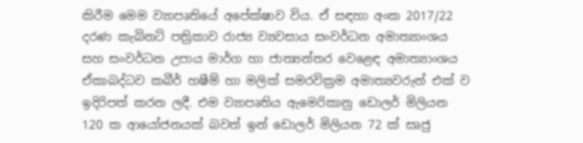කිරීම මෙම ව්‍යාපෘතියේ අපේක්ෂාව විය. ඒ සඳහා අංක 2017/22 දරණ කැබිනට් පත්‍රිකාව රාජ්‍ය ව්‍යවසාය සංවර්ධන අමාත්‍යාංශය සහ සංවර්ධන උපාය මාර්ග හා ජාත්‍යන්තර වෙළෙඳ අමාත්‍යාංශය ඒකාබද්ධව කබීර් හෂීම් හා මලික් සමරවික්‍රම අමාත්‍යවරුන් එක් ව ඉදිරිපත් කරන ලදී. එම ව්‍යාපෘතිය ඇමෙරිකානු ඩොලර් මිලියන 120 ක ආයෝජනයක් බවත් ඉන් ඩොලර් මිලියන 72 ක් සෘජු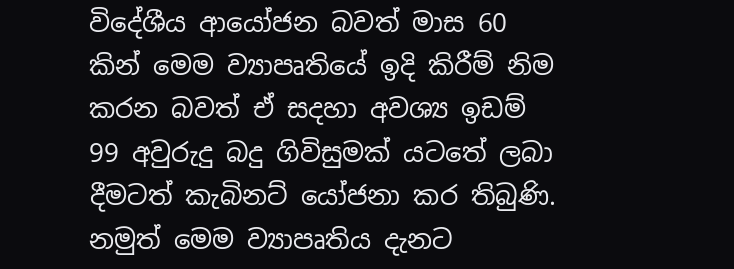විදේශීය ආයෝජන බවත් මාස 60 කින් මෙම ව්‍යාපෘතියේ ඉදි කිරීම් නිම කරන බවත් ඒ සදහා අවශ්‍ය ඉඩම් 99 අවුරුදු බදු ගිවිසුමක් යටතේ ලබා දීමටත් කැබිනට් යෝජනා කර තිබුණි. නමුත් මෙම ව්‍යාපෘතිය දැනට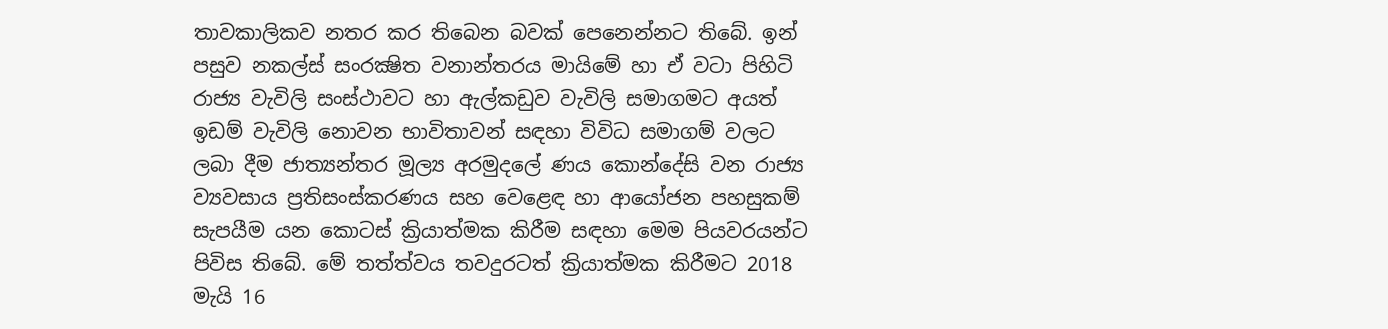තාවකාලිකව නතර කර තිබෙන බවක් පෙනෙන්නට තිබේ. ඉන් පසුව නකල්ස් සංරක්‍ෂිත වනාන්තරය මායිමේ හා ඒ වටා පිහිටි රාජ්‍ය වැවිලි සංස්ථාවට හා ඇල්කඩුව වැවිලි සමාගමට අයත් ඉඩම් වැවිලි නොවන භාවිතාවන් සඳහා විවිධ සමාගම් වලට ලබා දීම ජාත්‍යන්තර මූල්‍ය අරමුදලේ ණය කොන්දේසි වන රාජ්‍ය ව්‍යවසාය ප්‍රතිසංස්කරණය සහ වෙළෙඳ හා ආයෝජන පහසුකම් සැපයීම යන කොටස් ක්‍රියාත්මක කිරීම සඳහා මෙම පියවරයන්ට පිවිස තිබේ. මේ තත්ත්වය තවදුරටත් ක්‍රියාත්මක කිරීමට 2018 මැයි 16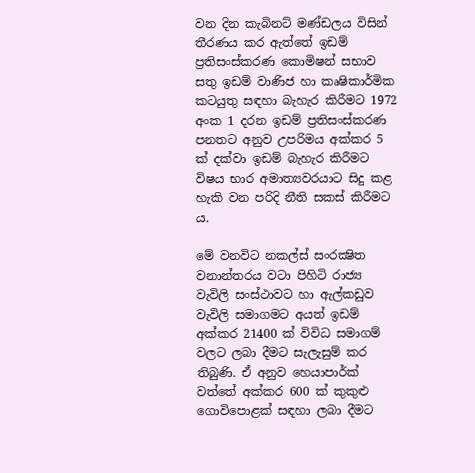වන දින කැබිනට් මණ්ඩලය විසින් තීරණය කර ඇත්තේ ඉඩම් ප්‍රතිසංස්කරණ කොමිෂන් සභාව සතු ඉඩම් වාණිජ හා කෘෂිකාර්මික කටයුතු සඳහා බැහැර කිරීමට 1972 අංක 1 දරන ඉඩම් ප්‍රතිසංස්කරණ පනතට අනුව උපරිමය අක්කර 5 ක් දක්වා ඉඩම් බැහැර කිරීමට විෂය භාර අමාත්‍යවරයාට සිදු කළ හැකි වන පරිදි නීති සකස් කිරීමට ය.

මේ වනවිට නකල්ස් සංරක්‍ෂිත වනාන්තරය වටා පිහිටි රාජ්‍ය වැවිලි සංස්ථාවට හා ඇල්කඩුව වැවිලි සමාගමට අයත් ඉඩම් අක්කර 21400 ක් විවිධ සමාගම් වලට ලබා දීමට සැලැසුම් කර තිබුණි. ඒ අනුව හෙයාපාර්ක් වත්තේ අක්කර 600 ක් කුකුළු ගොවිපොළක් සඳහා ලබා දීමට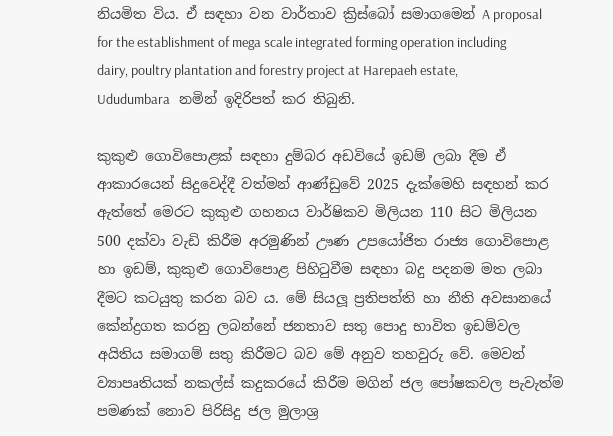නියමිත විය. ඒ සඳහා වන වාර්තාව ක්‍රිස්බෝ සමාගමෙන් A proposal for the establishment of mega scale integrated forming operation including dairy, poultry plantation and forestry project at Harepaeh estate, Ududumbara   නමින් ඉදිරිපත් කර තිබුනි.

කුකුළු ගොවිපොළක් සඳහා දුම්බර අඩවියේ ඉඩම් ලබා දීම ඒ ආකාරයෙන් සිදුවෙද්දී වත්මන් ආණ්ඩුවේ 2025 දැක්මෙහි සඳහන් කර ඇත්තේ මෙරට කුකුළු ගහනය වාර්ෂිකව මිලියන 110 සිට මිලියන 500 දක්වා වැඩි කිරීම අරමුණින් ඌණ උපයෝජිත රාජ්‍ය ගොවිපොළ හා ඉඩම්, කුකුළු ගොවිපොළ පිහිටුවීම සඳහා බදු පදනම මත ලබා දීමට කටයුතු කරන බව ය. මේ සියලූ ප්‍රතිපත්ති හා නීති අවසානයේ කේන්ද්‍රගත කරනු ලබන්නේ ජනතාව සතු පොදු භාවිත ඉඩම්වල අයිතිය සමාගම් සතු කිරීමට බව මේ අනුව තහවුරු වේ. මෙවන් ව්‍යාපෘතියක් නකල්ස් කදුකරයේ කිරීම මගින් ජල පෝෂකවල පැවැත්ම පමණක් නොව පිරිසිදු ජල මුලාශ්‍ර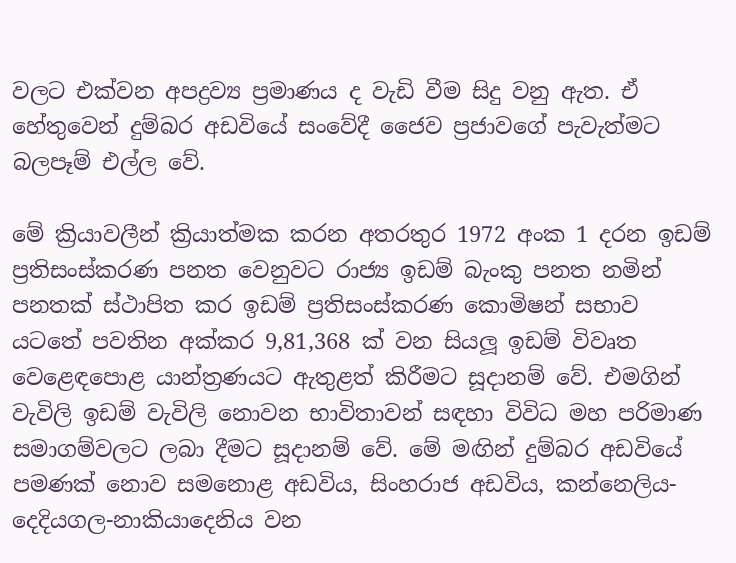වලට එක්වන අපද්‍රව්‍ය ප්‍රමාණය ද වැඩි වීම සිදු වනු ඇත. ඒ හේතුවෙන් දුම්බර අඩවියේ සංවේදී ජෛව ප්‍රජාවගේ පැවැත්මට බලපෑම් එල්ල වේ.

මේ ක්‍රියාවලීන් ක්‍රියාත්මක කරන අතරතුර 1972 අංක 1 දරන ඉඩම් ප්‍රතිසංස්කරණ පනත වෙනුවට රාජ්‍ය ඉඩම් බැංකු පනත නමින් පනතක් ස්ථාපිත කර ඉඩම් ප්‍රතිසංස්කරණ කොමිෂන් සභාව යටතේ පවතින අක්කර 9,81,368 ක් වන සියලූ ඉඩම් විවෘත වෙළෙඳපොළ යාන්ත්‍රණයට ඇතුළත් කිරීමට සූදානම් වේ. එමගින් වැවිලි ඉඩම් වැවිලි නොවන භාවිතාවන් සඳහා විවිධ මහ පරිමාණ සමාගම්වලට ලබා දීමට සූදානම් වේ. මේ මඟින් දුම්බර අඩවියේ පමණක් නොව සමනොළ අඩවිය, සිංහරාජ අඩවිය, කන්නෙලිය-දෙදියගල-නාකියාදෙනිය වන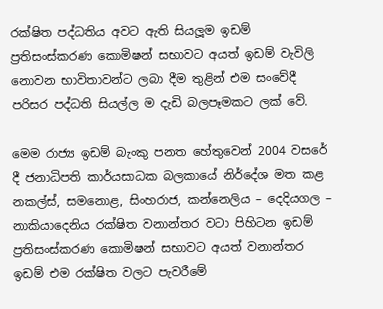රක්ෂිත පද්ධතිය අවට ඇති සියලූම ඉඩම් ප්‍රතිසංස්කරණ කොමිෂන් සභාවට අයත් ඉඩම් වැවිලි නොවන භාවිතාවන්ට ලබා දීම තුළින් එම සංවේදී පරිසර පද්ධති සියල්ල ම දැඩි බලපෑමකට ලක් වේ.

මෙම රාජ්‍ය ඉඩම් බැංකු පනත හේතුවෙන් 2004 වසරේ දී ජනාධිපති කාර්යසාධක බලකායේ නිර්දේශ මත කළ නකල්ස්, සමනොළ, සිංහරාජ, කන්නෙලිය – දෙදියගල – නාකියාදෙනිය රක්ෂිත වනාන්තර වටා පිහිටන ඉඩම් ප්‍රතිසංස්කරණ කොමිෂන් සභාවට අයත් වනාන්තර ඉඩම් එම රක්ෂිත වලට පැවරීමේ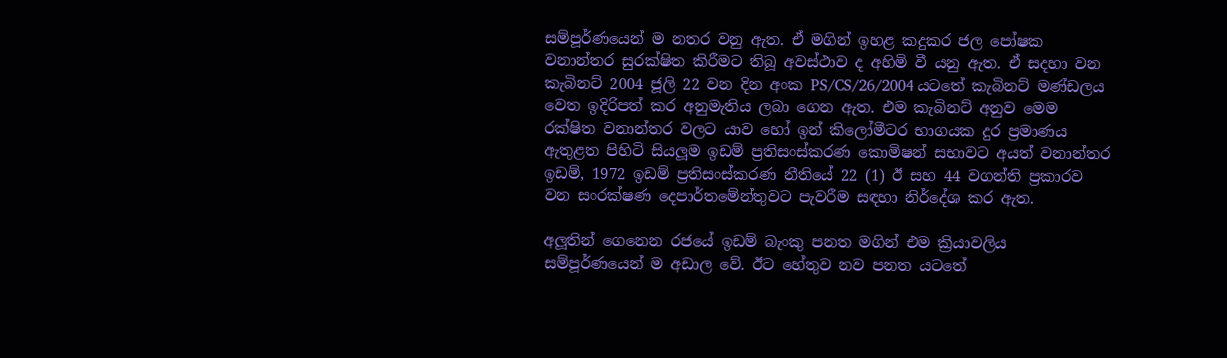සම්පූර්ණයෙන් ම නතර වනු ඇත. ඒ මගින් ඉහළ කදුකර ජල පෝෂක වනාන්තර සුරක්ෂිත කිරීමට තිබූ අවස්ථාව ද අහිමි වී යනු ඇත. ඒ සදහා වන කැබිනට් 2004 ජූලි 22 වන දින අංක PS/CS/26/2004 යටතේ කැබිනට් මණ්ඩලය වෙත ඉදිරිපත් කර අනුමැතිය ලබා ගෙන ඇත. එම කැබිනට් අනුව මෙම රක්ෂිත වනාන්තර වලට යාව හෝ ඉන් කිලෝමීටර භාගයක දුර ප්‍රමාණය ඇතුළත පිහිටි සියලූම ඉඩම් ප්‍රතිසංස්කරණ කොමිෂන් සභාවට අයත් වනාන්තර ඉඩම්, 1972 ඉඩම් ප්‍රතිසංස්කරණ නීතියේ 22 (1) ඊ සහ 44 වගන්ති ප්‍රකාරව වන සංරක්ෂණ දෙපාර්තමේන්තුවට පැවරීම සඳහා නිර්දේශ කර ඇත.

අලූතින් ගෙනෙන රජයේ ඉඩම් බැංකු පනත මගින් එම ක්‍රියාවලිය සම්පූර්ණයෙන් ම අඩාල වේ. ඊට හේතුව නව පනත යටතේ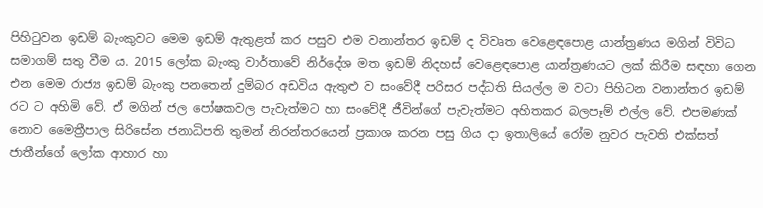පිහිටුවන ඉඩම් බැංකුවට මෙම ඉඩම් ඇතුළත් කර පසුව එම වනාන්තර ඉඩම් ද විවෘත වෙළෙඳපොළ යාන්ත්‍රණය මගින් විවිධ සමාගම් සතු වීම ය. 2015 ලෝක බැංකු වාර්තාවේ නිර්දේශ මත ඉඩම් නිදහස් වෙළෙඳපොළ යාන්ත්‍රණයට ලක් කිරීම සඳහා ගෙන එන මෙම රාජ්‍ය ඉඩම් බැංකු පනතෙන් දුම්බර අඩවිය ඇතුළු ව සංවේදී පරිසර පද්ධති සියල්ල ම වටා පිහිටන වනාන්තර ඉඩම් රට ට අහිමි වේ. ඒ මගින් ජල පෝෂකවල පැවැත්මට හා සංවේදී ජීවින්ගේ පැවැත්මට අහිතකර බලපෑම් එල්ල වේ. එපමණක් නොව මෛත්‍රීපාල සිරිසේන ජනාධිපති තුමන් නිරන්තරයෙන් ප්‍රකාශ කරන පසු ගිය දා ඉතාලියේ රෝම නුවර පැවති එක්සත් ජාතීන්ගේ ලෝක ආහාර හා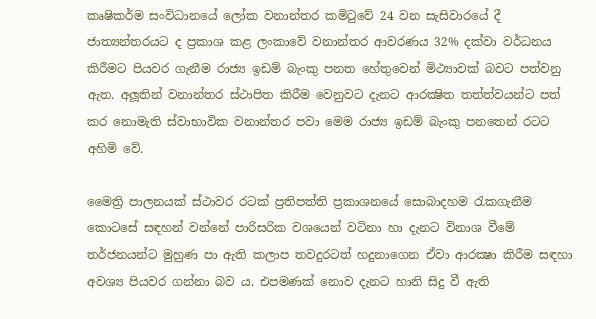කෘෂිකර්ම සංවිධානයේ ලෝක වනාන්තර කමිටුවේ 24 වන සැසිවාරයේ දී ජාත්‍යන්තරයට ද ප්‍රකාශ කළ ලංකාවේ වනාන්තර ආවරණය 32% දක්වා වර්ධනය කිරීමට පියවර ගැනීම රාජ්‍ය ඉඩම් බැංකු පනත හේතුවෙන් මිථ්‍යාවක් බවට පත්වනු ඇත. අලූතින් වනාන්තර ස්ථාපිත කිරීම වෙනුවට දැනට ආරක්‍ෂිත තත්ත්වයන්ට පත් කර නොමැති ස්වාභාවික වනාන්තර පවා මෙම රාජ්‍ය ඉඩම් බැංකු පනතෙන් රටට අහිමි වේ.

මෛත්‍රි පාලනයක් ස්ථාවර රටක් ප්‍රතිපත්ති ප්‍රකාශනයේ සොබාදහම රැකගැනීම කොටසේ සඳහන් වන්නේ පාරිසරික වශයෙන් වටිනා හා දැනට විනාශ වීමේ තර්ජනයන්ට මුහුණ පා ඇති කලාප තවදුරටත් හදුනාගෙන ඒවා ආරක්‍ෂා කිරීම සඳහා අවශ්‍ය පියවර ගන්නා බව ය. එපමණක් නොව දැනට හානි සිදු වී ඇති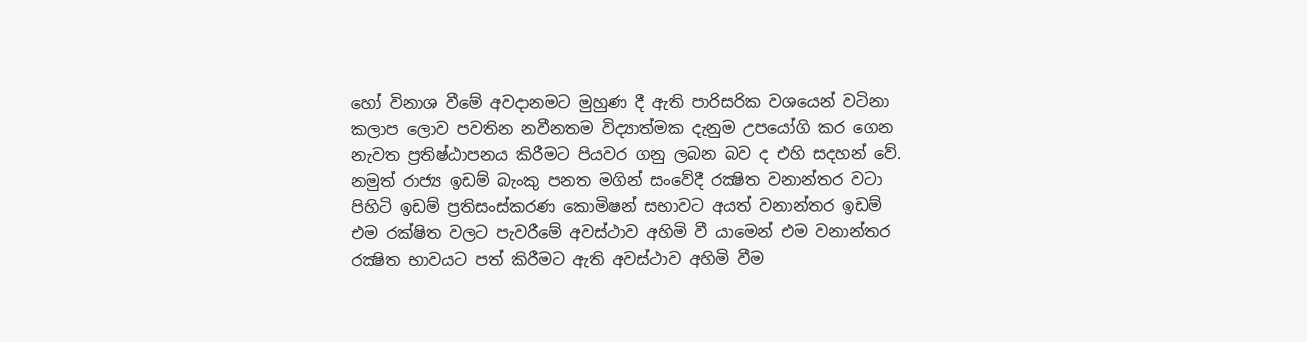හෝ විනාශ වීමේ අවදානමට මුහුණ දී ඇති පාරිසරික වශයෙන් වටිනා කලාප ලොව පවතින නවීනතම විද්‍යාත්මක දැනුම උපයෝගි කර ගෙන නැවත ප්‍රතිෂ්ඨාපනය කිරීමට පියවර ගනු ලබන බව ද එහි සදහන් වේ. නමුත් රාජ්‍ය ඉඩම් බැංකු පනත මගින් සංවේදී රක්‍ෂිත වනාන්තර වටා පිහිටි ඉඩම් ප්‍රතිසංස්කරණ කොමිෂන් සභාවට අයත් වනාන්තර ඉඩම් එම රක්ෂිත වලට පැවරීමේ අවස්ථාව අහිමි වී යාමෙන් එම වනාන්තර රක්‍ෂිත භාවයට පත් කිරීමට ඇති අවස්ථාව අහිමි වීම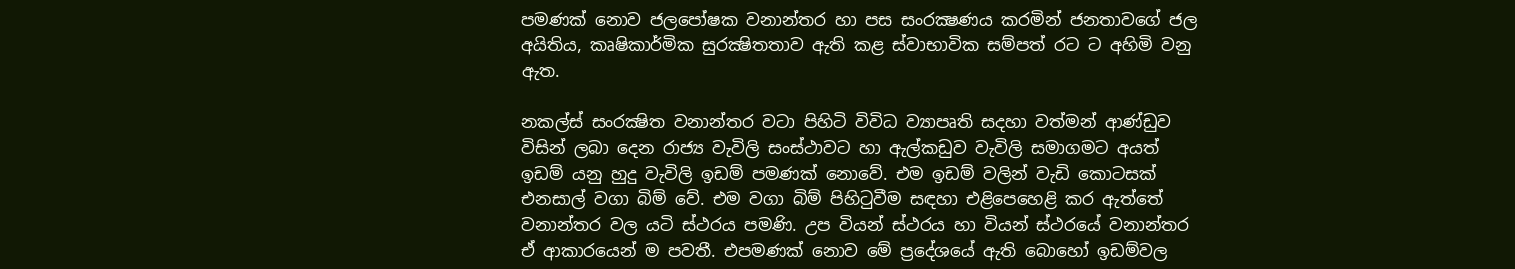පමණක් නොව ජලපෝෂක වනාන්තර හා පස සංරක්‍ෂණය කරමින් ජනතාවගේ ජල අයිතිය, කෘෂිකාර්මික සුරක්‍ෂිතතාව ඇති කළ ස්වාභාවික සම්පත් රට ට අහිමි වනු ඇත.

නකල්ස් සංරක්‍ෂිත වනාන්තර වටා පිහිටි විවිධ ව්‍යාපෘති සදහා වත්මන් ආණ්ඩුව විසින් ලබා දෙන රාජ්‍ය වැවිලි සංස්ථාවට හා ඇල්කඩුව වැවිලි සමාගමට අයත් ඉඩම් යනු හුදු වැවිලි ඉඩම් පමණක් නොවේ. එම ඉඩම් වලින් වැඩි කොටසක් එනසාල් වගා බිම් වේ. එම වගා බිම් පිහිටුවීම සඳහා එළිපෙහෙළි කර ඇත්තේ වනාන්තර වල යටි ස්ථරය පමණි. උප වියන් ස්ථරය හා වියන් ස්ථරයේ වනාන්තර ඒ ආකාරයෙන් ම පවතී. එපමණක් නොව මේ ප්‍රදේශයේ ඇති බොහෝ ඉඩම්වල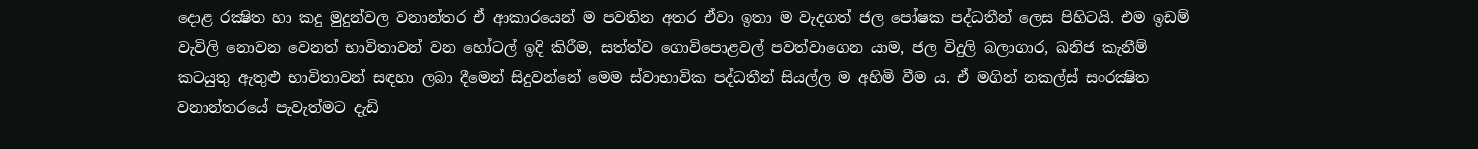දොළ රක්‍ෂිත හා කදු මුදුන්වල වනාන්තර ඒ ආකාරයෙන් ම පවතින අතර ඒවා ඉතා ම වැදගත් ජල පෝෂක පද්ධතීන් ලෙස පිහිටයි. එම ඉඩම් වැවිලි නොවන වෙනත් භාවිතාවන් වන හෝටල් ඉදි කිරීම, සත්ත්ව ගොවිපොළවල් පවත්වාගෙන යාම, ජල විදුලි බලාගාර, ඛනිජ කැනීම් කටයුතු ඇතුළු භාවිතාවන් සඳහා ලබා දීමෙන් සිදුවන්නේ මෙම ස්වාභාවික පද්ධතීන් සියල්ල ම අහිමි වීම ය. ඒ මගින් නකල්ස් සංරක්‍ෂිත වනාන්තරයේ පැවැත්මට දැඩි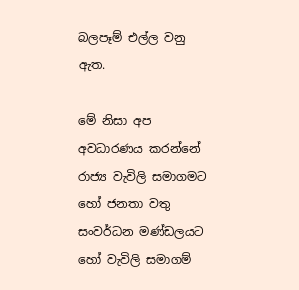බලපෑම් එල්ල වනු ඇත.

මේ නිසා අප අවධාරණය කරන්නේ රාජ්‍ය වැවිලි සමාගමට හෝ ජනතා වතු සංවර්ධන මණ්ඩලයට හෝ වැවිලි සමාගම්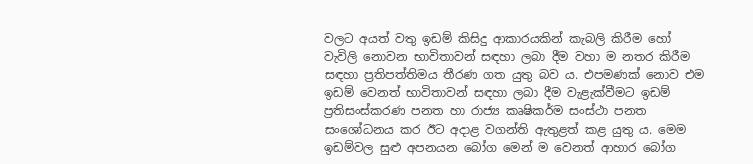වලට අයත් වතු ඉඩම් කිසිදු ආකාරයකින් කැබලි කිරීම හෝ වැවිලි නොවන භාවිතාවන් සඳහා ලබා දීම වහා ම නතර කිරීම සඳහා ප්‍රතිපත්තිමය තීරණ ගත යුතු බව ය. එපමණක් නොව එම ඉඩම් වෙනත් භාවිතාවන් සඳහා ලබා දීම වැළැක්වීමට ඉඩම් ප්‍රතිසංස්කරණ පනත හා රාජ්‍ය කෘෂිකර්ම සංස්ථා පනත සංශෝධනය කර ඊට අදාළ වගන්ති ඇතුළත් කළ යුතු ය. මෙම ඉඩම්වල සුළු අපනයන බෝග මෙන් ම වෙනත් ආහාර බෝග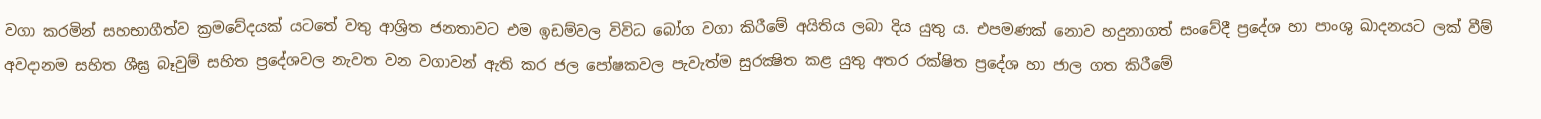වගා කරමින් සහභාගීත්ව ක්‍රමවේදයක් යටතේ වතු ආශ්‍රිත ජනතාවට එම ඉඩම්වල විවිධ බෝග වගා කිරීමේ අයිතිය ලබා දිය යුතු ය. එපමණක් නොව හදුනාගත් සංවේදී ප්‍රදේශ හා පාංශු ඛාදනයට ලක් වීම් අවදානම සහිත ශීඝ්‍ර බෑවුම් සහිත ප්‍රදේශවල නැවත වන වගාවන් ඇති කර ජල පෝෂකවල පැවැත්ම සුරක්‍ෂිත කළ යුතු අතර රක්ෂිත ප්‍රදේශ හා ජාල ගත කිරීමේ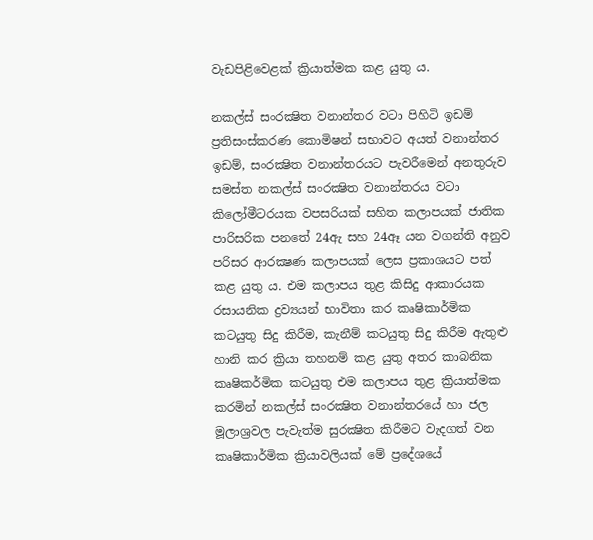වැඩපිළිවෙළක් ක්‍රියාත්මක කළ යුතු ය.

නකල්ස් සංරක්‍ෂිත වනාන්තර වටා පිහිටි ඉඩම් ප්‍රතිසංස්කරණ කොමිෂන් සභාවට අයත් වනාන්තර ඉඩම්, සංරක්‍ෂිත වනාන්තරයට පැවරීමෙන් අනතුරුව සමස්ත නකල්ස් සංරක්‍ෂිත වනාන්තරය වටා කිලෝමීටරයක වපසරියක් සහිත කලාපයක් ජාතික පාරිසරික පනතේ 24ඇ සහ 24ඈ යන වගන්ති අනුව පරිසර ආරක්‍ෂණ කලාපයක් ලෙස ප්‍රකාශයට පත් කළ යුතු ය. එම කලාපය තුළ කිසිදු ආකාරයක රසායනික ද්‍රව්‍යයන් භාවිතා කර කෘෂිකාර්මික කටයුතු සිදු කිරීම, කැනීම් කටයුතු සිදු කිරීම ඇතුළු හානි කර ක්‍රියා තහනම් කළ යුතු අතර කාබනික කෘෂිකර්මික කටයුතු එම කලාපය තුළ ක්‍රියාත්මක කරමින් නකල්ස් සංරක්‍ෂිත වනාන්තරයේ හා ජල මූලාශ්‍රවල පැවැත්ම සුරක්‍ෂිත කිරීමට වැදගත් වන කෘෂිකාර්මික ක්‍රියාවලියක් මේ ප්‍රදේශයේ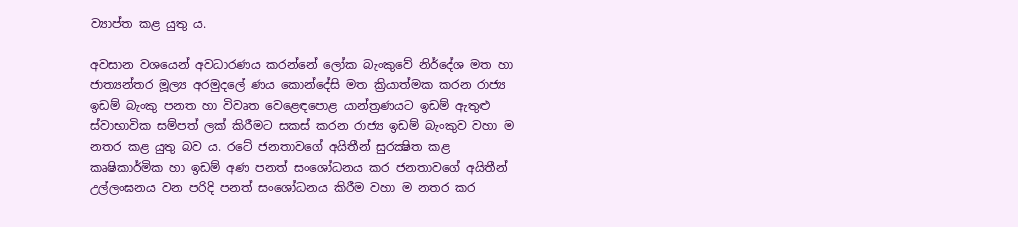ව්‍යාප්ත කළ යුතු ය.

අවසාන වශයෙන් අවධාරණය කරන්නේ ලෝක බැංකුවේ නිර්දේශ මත හා ජාත්‍යන්තර මූල්‍ය අරමුදලේ ණය කොන්දේසි මත ක්‍රියාත්මක කරන රාජ්‍ය ඉඩම් බැංකු පනත හා විවෘත වෙළෙඳපොළ යාන්ත්‍රණයට ඉඩම් ඇතුළු ස්වාභාවික සම්පත් ලක් කිරීමට සකස් කරන රාජ්‍ය ඉඩම් බැංකුව වහා ම නතර කළ යුතු බව ය. රටේ ජනතාවගේ අයිතීන් සුරක්‍ෂිත කළ කෘෂිකාර්මික හා ඉඩම් අණ පනත් සංශෝධනය කර ජනතාවගේ අයිතීන් උල්ලංඝනය වන පරිදි පනත් සංශෝධනය කිරීම වහා ම නතර කර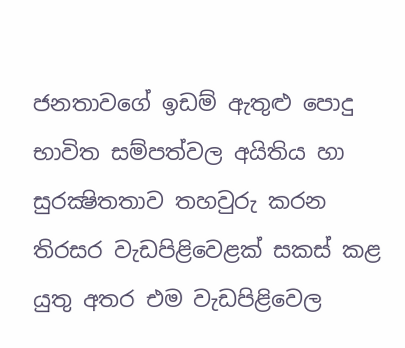ජනතාවගේ ඉඩම් ඇතුළු පොදු භාවිත සම්පත්වල අයිතිය හා සුරක්‍ෂිතතාව තහවුරු කරන තිරසර වැඩපිළිවෙළක් සකස් කළ යුතු අතර එම වැඩපිළිවෙල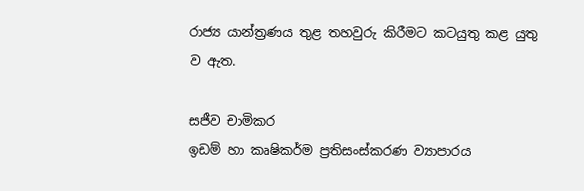රාජ්‍ය යාන්ත්‍රණය තුළ තහවුරු කිරීමට කටයුතු කළ යුතු ව ඇත.

සජීව චාමිකර
ඉඩම් හා කෘෂිකර්ම ප්‍රතිසංස්කරණ ව්‍යාපාරය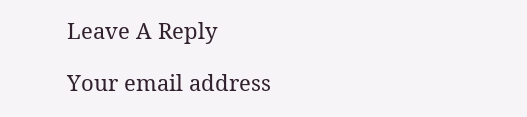Leave A Reply

Your email address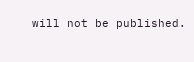will not be published.